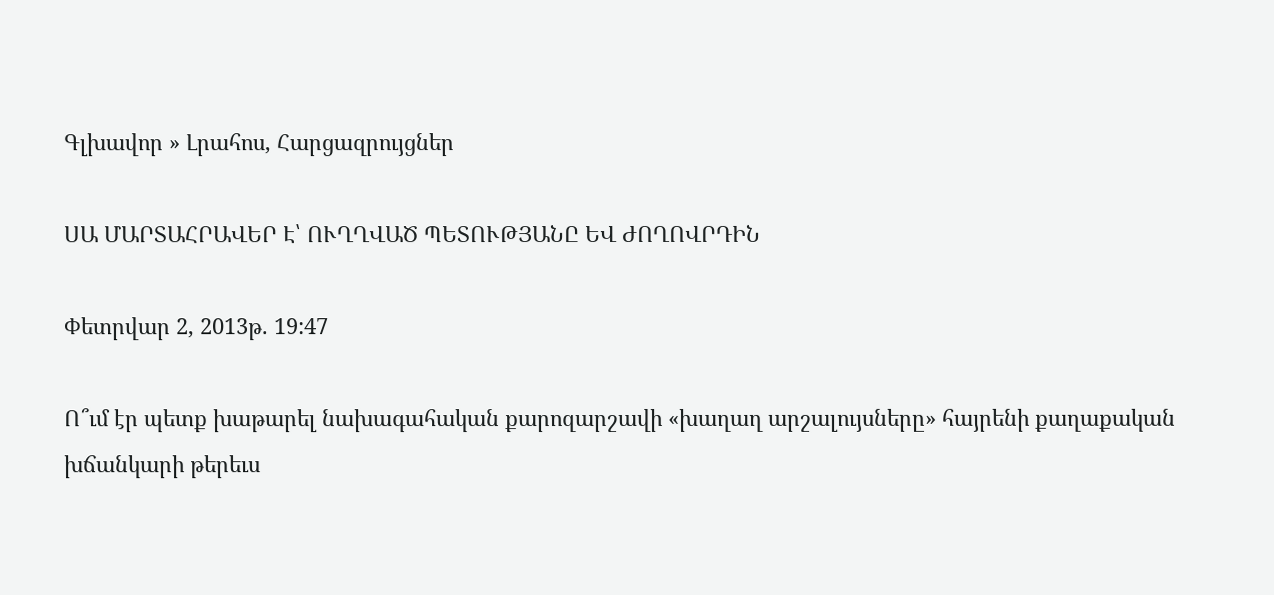Գլխավոր » Լրահոս, Հարցազրույցներ

ՍԱ ՄԱՐՏԱՀՐԱՎԵՐ Է՝ ՈՒՂՂՎԱԾ ՊԵՏՈՒԹՅԱՆԸ ԵՎ ԺՈՂՈՎՐԴԻՆ

Փետրվար 2, 2013թ. 19:47

Ո՞ւմ էր պետք խաթարել նախագահական քարոզարշավի «խաղաղ արշալույսները» հայրենի քաղաքական խճանկարի թերեւս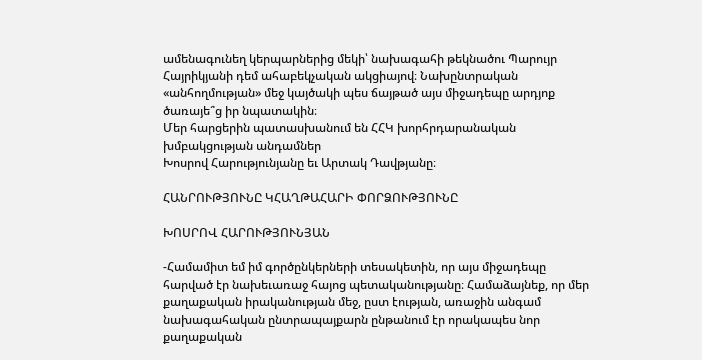ամենագունեղ կերպարներից մեկի՝ նախագահի թեկնածու Պարույր Հայրիկյանի դեմ ահաբեկչական ակցիայով։ Նախընտրական «անհողմության» մեջ կայծակի պես ճայթած այս միջադեպը արդյոք ծառայե՞ց իր նպատակին։
Մեր հարցերին պատասխանում են ՀՀԿ խորհրդարանական խմբակցության անդամներ
Խոսրով Հարությունյանը եւ Արտակ Դավթյանը։

ՀԱՆՐՈՒԹՅՈՒՆԸ ԿՀԱՂԹԱՀԱՐԻ ՓՈՐՁՈՒԹՅՈՒՆԸ

ԽՈՍՐՈՎ ՀԱՐՈՒԹՅՈՒՆՅԱՆ

-Համամիտ եմ իմ գործընկերների տեսակետին, որ այս միջադեպը հարված էր նախեւառաջ հայոց պետականությանը։ Համաձայնեք, որ մեր քաղաքական իրականության մեջ, ըստ էության, առաջին անգամ նախագահական ընտրապայքարն ընթանում էր որակապես նոր քաղաքական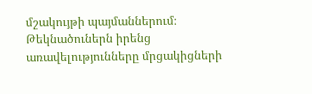մշակույթի պայմաններում։ Թեկնածուներն իրենց առավելությունները մրցակիցների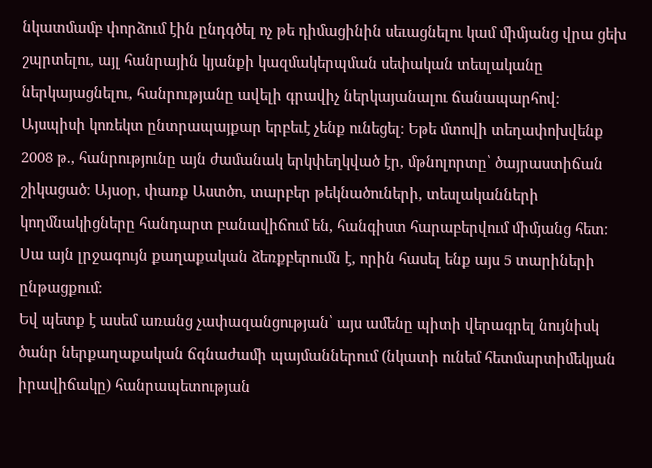նկատմամբ փորձում էին ընդգծել ոչ թե դիմացինին սեւացնելու կամ միմյանց վրա ցեխ շպրտելու, այլ հանրային կյանքի կազմակերպման սեփական տեսլականը ներկայացնելու, հանրությանը ավելի գրավիչ ներկայանալու ճանապարհով։
Այսպիսի կոռեկտ ընտրապայքար երբեւէ չենք ունեցել։ Եթե մտովի տեղափոխվենք 2008 թ., հանրությունը այն ժամանակ երկփեղկված էր, մթնոլորտը՝ ծայրաստիճան շիկացած։ Այսօր, փառք Աստծո, տարբեր թեկնածուների, տեսլականների կողմնակիցները հանդարտ բանավիճում են, հանգիստ հարաբերվում միմյանց հետ։ Սա այն լրջագույն քաղաքական ձեռքբերումն է, որին հասել ենք այս 5 տարիների ընթացքում։
Եվ պետք է ասեմ առանց չափազանցության՝ այս ամենը պիտի վերագրել նույնիսկ ծանր ներքաղաքական ճգնաժամի պայմաններում (նկատի ունեմ հետմարտիմեկյան իրավիճակը) հանրապետության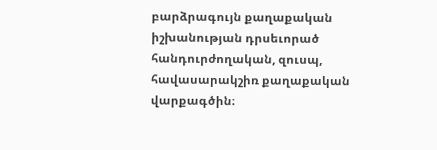բարձրագույն քաղաքական իշխանության դրսեւորած հանդուրժողական, զուսպ, հավասարակշիռ քաղաքական վարքագծին։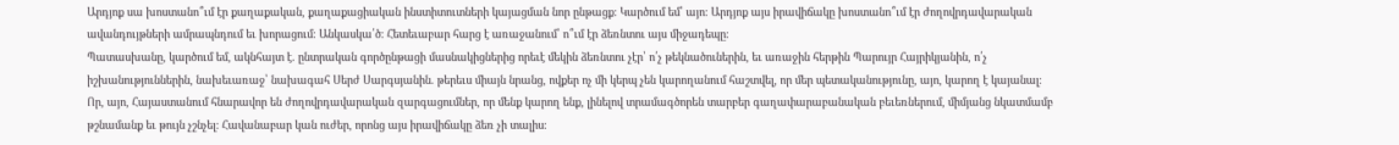Արդյոք սա խոստանո՞ւմ էր քաղաքական, քաղաքացիական ինստիտուտների կայացման նոր ընթացք։ Կարծում եմ՝ այո։ Արդյոք այս իրավիճակը խոստանո՞ւմ էր ժողովրդավարական ավանդույթների ամրապնդում եւ խորացում։ Անկասկա՛ծ։ Հետեւաբար հարց է առաջանում՝ ո՞ւմ էր ձեռնտու այս միջադեպը։
Պատասխանը, կարծում եմ, ակնհայտ է. ընտրական գործընթացի մասնակիցներից որեւէ մեկին ձեռնտու չէր՝ ո՛չ թեկնածուներին, եւ առաջին հերթին Պարույր Հայրիկյանին, ո՛չ իշխանություններին, նախեւառաջ՝ նախագահ Սերժ Սարգսյանին. թերեւս միայն նրանց, ովքեր ոչ մի կերպ չեն կարողանում հաշտվել, որ մեր պետականությունը, այո, կարող է կայանալ։
Որ, այո, Հայաստանում հնարավոր են ժողովրդավարական զարգացումներ, որ մենք կարող ենք, լինելով տրամագծորեն տարբեր գաղափարաբանական բեւեռներում, միմյանց նկատմամբ թշնամանք եւ թույն չշնչել։ Հավանաբար կան ուժեր, որոնց այս իրավիճակը ձեռ չի տալիս։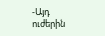-Այդ ուժերին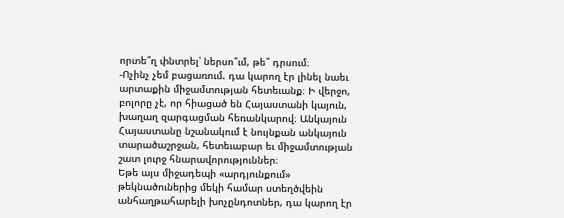որտե՞ղ փնտրել՝ ներսո՞ւմ, թե՞ դրսում։
-Ոչինչ չեմ բացառում. դա կարող էր լինել նաեւ արտաքին միջամտության հետեւանք։ Ի վերջո, բոլորը չէ, որ հիացած են Հայաստանի կայուն, խաղաղ զարգացման հեռանկարով։ Անկայուն Հայաստանը նշանակում է նույնքան անկայուն տարածաշրջան, հետեւաբար եւ միջամտության շատ լուրջ հնարավորություններ։
Եթե այս միջադեպի «արդյունքում» թեկնածուներից մեկի համար ստեղծվեին անհաղթահարելի խոչընդոտներ, դա կարող էր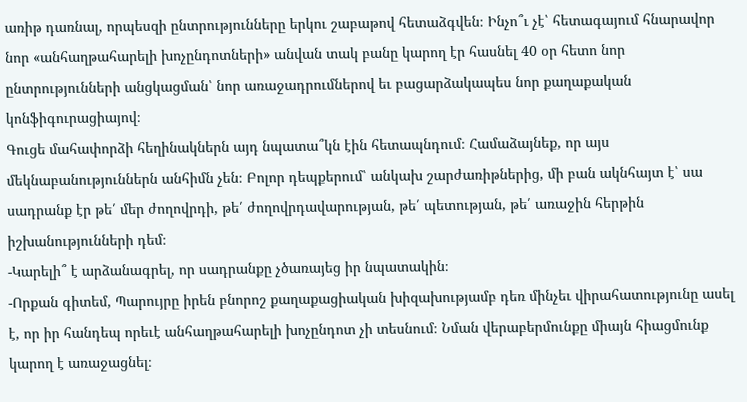առիթ դառնալ, որպեսզի ընտրությունները երկու շաբաթով հետաձգվեն։ Ինչո՞ւ չէ՝ հետագայում հնարավոր նոր «անհաղթահարելի խոչընդոտների» անվան տակ բանը կարող էր հասնել 40 օր հետո նոր ընտրությունների անցկացման՝ նոր առաջադրումներով եւ բացարձակապես նոր քաղաքական կոնֆիգուրացիայով։
Գուցե մահափորձի հեղինակներն այդ նպատա՞կն էին հետապնդում։ Համաձայնեք, որ այս մեկնաբանություններն անհիմն չեն։ Բոլոր դեպքերում՝ անկախ շարժառիթներից, մի բան ակնհայտ է՝ սա սադրանք էր թե՛ մեր ժողովրդի, թե՛ ժողովրդավարության, թե՛ պետության, թե՛ առաջին հերթին իշխանությունների դեմ։
-Կարելի՞ է արձանագրել, որ սադրանքը չծառայեց իր նպատակին։
-Որքան գիտեմ, Պարույրը իրեն բնորոշ քաղաքացիական խիզախությամբ դեռ մինչեւ վիրահատությունը ասել է, որ իր հանդեպ որեւէ անհաղթահարելի խոչընդոտ չի տեսնում։ Նման վերաբերմունքը միայն հիացմունք կարող է առաջացնել։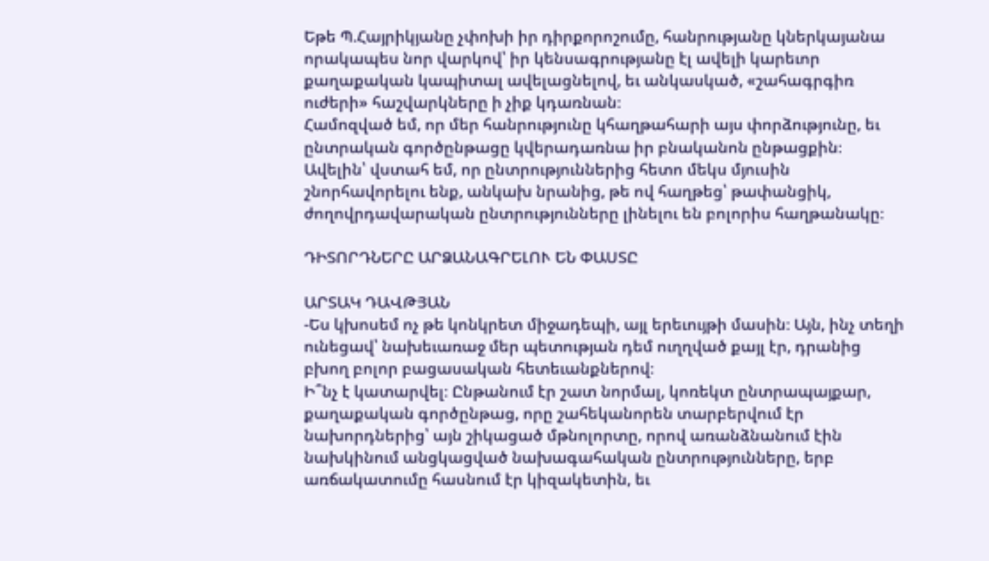Եթե Պ.Հայրիկյանը չփոխի իր դիրքորոշումը, հանրությանը կներկայանա որակապես նոր վարկով՝ իր կենսագրությանը էլ ավելի կարեւոր քաղաքական կապիտալ ավելացնելով, եւ անկասկած, «շահագրգիռ ուժերի» հաշվարկները ի չիք կդառնան։
Համոզված եմ, որ մեր հանրությունը կհաղթահարի այս փորձությունը, եւ ընտրական գործընթացը կվերադառնա իր բնականոն ընթացքին։ Ավելին՝ վստահ եմ, որ ընտրություններից հետո մեկս մյուսին շնորհավորելու ենք, անկախ նրանից, թե ով հաղթեց՝ թափանցիկ, ժողովրդավարական ընտրությունները լինելու են բոլորիս հաղթանակը։

ԴԻՏՈՐԴՆԵՐԸ ԱՐՁԱՆԱԳՐԵԼՈՒ ԵՆ ՓԱՍՏԸ

ԱՐՏԱԿ ԴԱՎԹՅԱՆ
-Ես կխոսեմ ոչ թե կոնկրետ միջադեպի, այլ երեւույթի մասին։ Այն, ինչ տեղի ունեցավ՝ նախեւառաջ մեր պետության դեմ ուղղված քայլ էր, դրանից բխող բոլոր բացասական հետեւանքներով։
Ի՞նչ է կատարվել։ Ընթանում էր շատ նորմալ, կոռեկտ ընտրապայքար, քաղաքական գործընթաց, որը շահեկանորեն տարբերվում էր նախորդներից՝ այն շիկացած մթնոլորտը, որով առանձնանում էին նախկինում անցկացված նախագահական ընտրությունները, երբ առճակատումը հասնում էր կիզակետին, եւ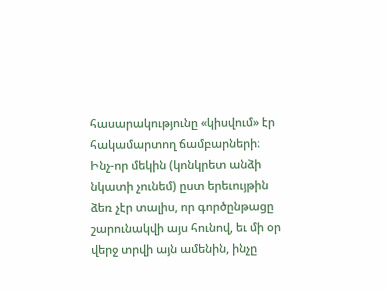հասարակությունը «կիսվում» էր հակամարտող ճամբարների։
Ինչ-որ մեկին (կոնկրետ անձի նկատի չունեմ) ըստ երեւույթին ձեռ չէր տալիս, որ գործընթացը շարունակվի այս հունով, եւ մի օր վերջ տրվի այն ամենին, ինչը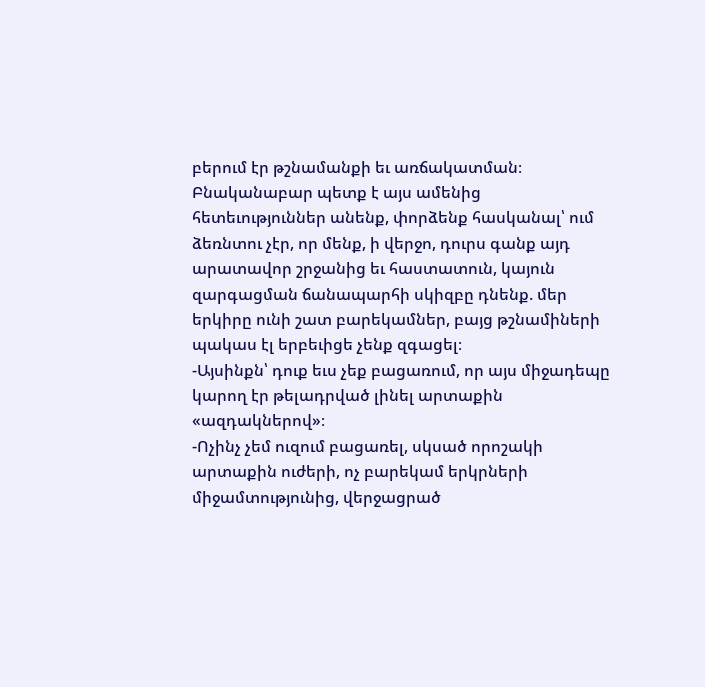բերում էր թշնամանքի եւ առճակատման։ Բնականաբար պետք է այս ամենից հետեւություններ անենք, փորձենք հասկանալ՝ ում ձեռնտու չէր, որ մենք, ի վերջո, դուրս գանք այդ արատավոր շրջանից եւ հաստատուն, կայուն զարգացման ճանապարհի սկիզբը դնենք. մեր երկիրը ունի շատ բարեկամներ, բայց թշնամիների պակաս էլ երբեւիցե չենք զգացել։
-Այսինքն՝ դուք եւս չեք բացառում, որ այս միջադեպը կարող էր թելադրված լինել արտաքին «ազդակներով»։
-Ոչինչ չեմ ուզում բացառել, սկսած որոշակի արտաքին ուժերի, ոչ բարեկամ երկրների միջամտությունից, վերջացրած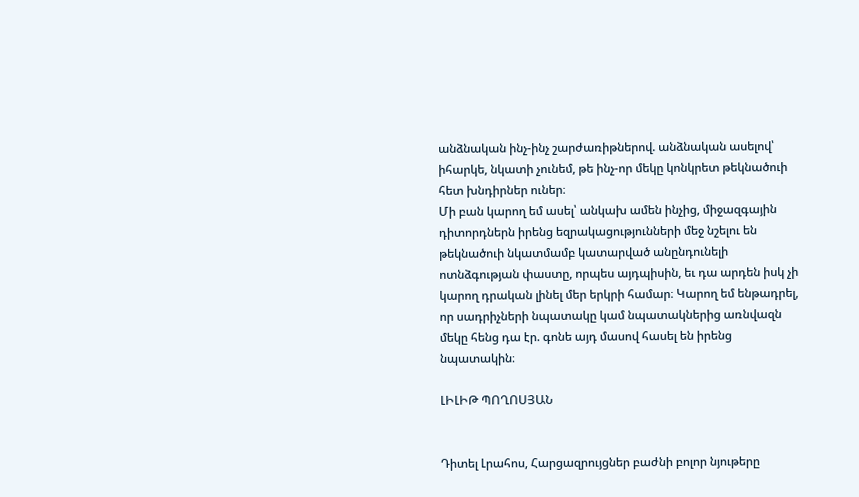անձնական ինչ-ինչ շարժառիթներով. անձնական ասելով՝ իհարկե, նկատի չունեմ, թե ինչ-որ մեկը կոնկրետ թեկնածուի հետ խնդիրներ ուներ։
Մի բան կարող եմ ասել՝ անկախ ամեն ինչից, միջազգային դիտորդներն իրենց եզրակացությունների մեջ նշելու են թեկնածուի նկատմամբ կատարված անընդունելի ոտնձգության փաստը, որպես այդպիսին, եւ դա արդեն իսկ չի կարող դրական լինել մեր երկրի համար։ Կարող եմ ենթադրել, որ սադրիչների նպատակը կամ նպատակներից առնվազն մեկը հենց դա էր. գոնե այդ մասով հասել են իրենց նպատակին։

ԼԻԼԻԹ ՊՈՂՈՍՅԱՆ


Դիտել Լրահոս, Հարցազրույցներ բաժնի բոլոր նյութերը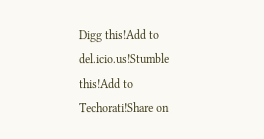Digg this!Add to del.icio.us!Stumble this!Add to Techorati!Share on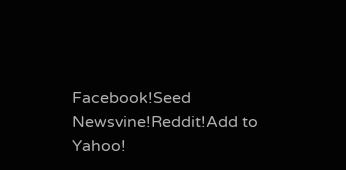Facebook!Seed Newsvine!Reddit!Add to Yahoo!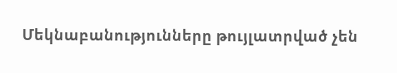Մեկնաբանությունները թույլատրված չեն